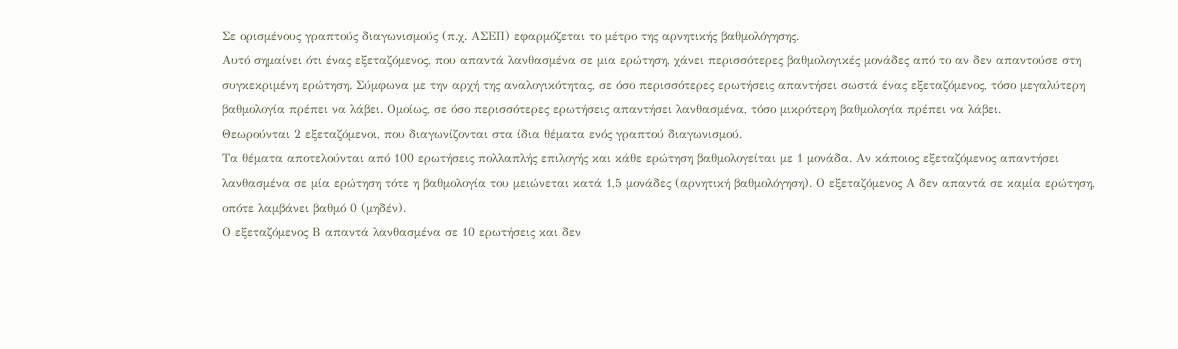Σε ορισμένους γραπτούς διαγωνισμούς (π.χ. ΑΣΕΠ) εφαρμόζεται το μέτρο της αρνητικής βαθμολόγησης.
Αυτό σημαίνει ότι ένας εξεταζόμενος, που απαντά λανθασμένα σε μια ερώτηση, χάνει περισσότερες βαθμολογικές μονάδες από το αν δεν απαντούσε στη συγκεκριμένη ερώτηση. Σύμφωνα με την αρχή της αναλογικότητας, σε όσο περισσότερες ερωτήσεις απαντήσει σωστά ένας εξεταζόμενος, τόσο μεγαλύτερη βαθμολογία πρέπει να λάβει. Ομοίως, σε όσο περισσότερες ερωτήσεις απαντήσει λανθασμένα, τόσο μικρότερη βαθμολογία πρέπει να λάβει.
Θεωρούνται 2 εξεταζόμενοι, που διαγωνίζονται στα ίδια θέματα ενός γραπτού διαγωνισμού.
Τα θέματα αποτελούνται από 100 ερωτήσεις πολλαπλής επιλογής και κάθε ερώτηση βαθμολογείται με 1 μονάδα. Αν κάποιος εξεταζόμενος απαντήσει λανθασμένα σε μία ερώτηση τότε η βαθμολογία του μειώνεται κατά 1,5 μονάδες (αρνητική βαθμολόγηση). Ο εξεταζόμενος Α δεν απαντά σε καμία ερώτηση, οπότε λαμβάνει βαθμό 0 (μηδέν).
Ο εξεταζόμενος Β απαντά λανθασμένα σε 10 ερωτήσεις και δεν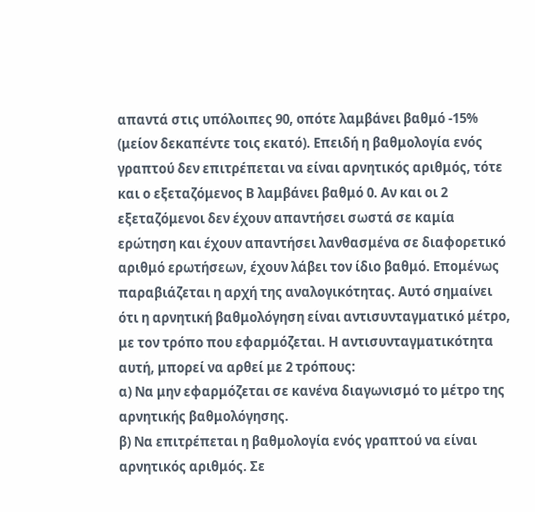απαντά στις υπόλοιπες 90, οπότε λαμβάνει βαθμό -15% (μείον δεκαπέντε τοις εκατό). Επειδή η βαθμολογία ενός γραπτού δεν επιτρέπεται να είναι αρνητικός αριθμός, τότε και ο εξεταζόμενος Β λαμβάνει βαθμό 0. Αν και οι 2 εξεταζόμενοι δεν έχουν απαντήσει σωστά σε καμία ερώτηση και έχουν απαντήσει λανθασμένα σε διαφορετικό αριθμό ερωτήσεων, έχουν λάβει τον ίδιο βαθμό. Επομένως παραβιάζεται η αρχή της αναλογικότητας. Αυτό σημαίνει ότι η αρνητική βαθμολόγηση είναι αντισυνταγματικό μέτρο, με τον τρόπο που εφαρμόζεται. Η αντισυνταγματικότητα αυτή, μπορεί να αρθεί με 2 τρόπους:
α) Να μην εφαρμόζεται σε κανένα διαγωνισμό το μέτρο της αρνητικής βαθμολόγησης.
β) Να επιτρέπεται η βαθμολογία ενός γραπτού να είναι αρνητικός αριθμός. Σε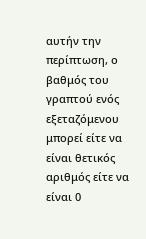αυτήν την περίπτωση, ο βαθμός του γραπτού ενός εξεταζόμενου μπορεί είτε να είναι θετικός αριθμός είτε να είναι 0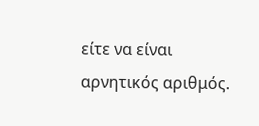είτε να είναι αρνητικός αριθμός.